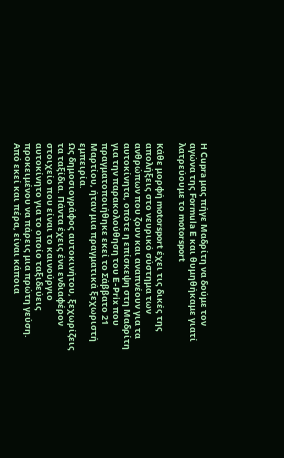Η Cupra μας πήγε Μαδρίτη να δούμε τον αγώνα της Formula E και θυμηθήκαμε γιατί λατρεύουμε το motorsport

Κάθε μορφή motorsport έχει τις δικές της απολήξεις στο νευρικό σύστημα των ανθρώπων που ζουν και αναπνέουν για τα αυτοκίνητα, οπότε η επίσκεψη στη Μαδρίτη για την παρακολούθηση του E-Prix που πραγματοποιήθηκε εκεί το Σάββατο 21 Μαρτίου, ήταν μια πραγματικά ξεχωριστή εμπειρία.
Ως δημοσιογράφος αυτοκινήτου, ξεχωρίζεις τα ταξίδια. Πάντα έχεις ένα ενδιαφέρον στοιχείο που είναι το καινούργιο αυτοκίνητο για το οποίο ταξιδεύεις προκειμένου να πάρεις μια πρώτη γεύση. Από εκεί και πέρα, είναι κάποια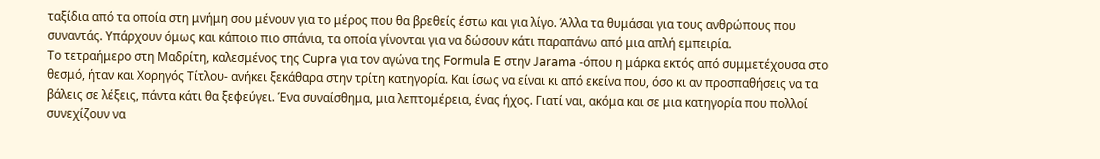ταξίδια από τα οποία στη μνήμη σου μένουν για το μέρος που θα βρεθείς έστω και για λίγο. Άλλα τα θυμάσαι για τους ανθρώπους που συναντάς. Υπάρχουν όμως και κάποιο πιο σπάνια, τα οποία γίνονται για να δώσουν κάτι παραπάνω από μια απλή εμπειρία.
Το τετραήμερο στη Μαδρίτη, καλεσμένος της Cupra για τον αγώνα της Formula E στην Jarama -όπου η μάρκα εκτός από συμμετέχουσα στο θεσμό, ήταν και Χορηγός Τίτλου- ανήκει ξεκάθαρα στην τρίτη κατηγορία. Και ίσως να είναι κι από εκείνα που, όσο κι αν προσπαθήσεις να τα βάλεις σε λέξεις, πάντα κάτι θα ξεφεύγει. Ένα συναίσθημα, μια λεπτομέρεια, ένας ήχος. Γιατί ναι, ακόμα και σε μια κατηγορία που πολλοί συνεχίζουν να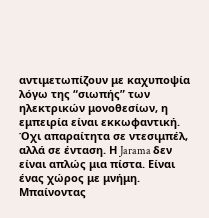αντιμετωπίζουν με καχυποψία λόγω της “σιωπής” των ηλεκτρικών μονοθεσίων, η εμπειρία είναι εκκωφαντική.
Όχι απαραίτητα σε ντεσιμπέλ, αλλά σε ένταση. Η Jarama δεν είναι απλώς μια πίστα. Είναι ένας χώρος με μνήμη. Μπαίνοντας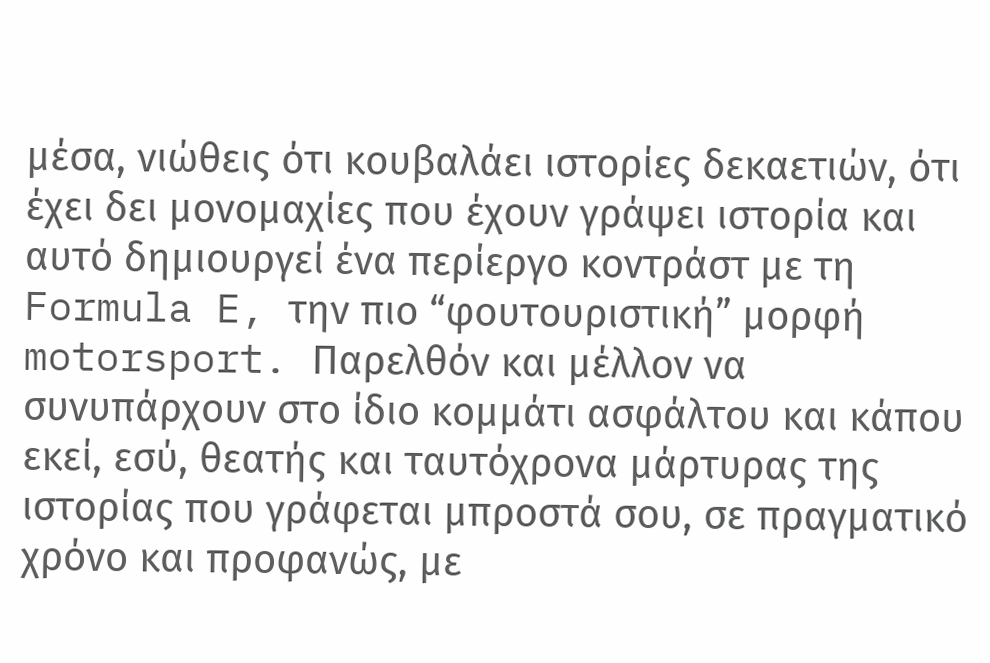μέσα, νιώθεις ότι κουβαλάει ιστορίες δεκαετιών, ότι έχει δει μονομαχίες που έχουν γράψει ιστορία και αυτό δημιουργεί ένα περίεργο κοντράστ με τη Formula E, την πιο “φουτουριστική” μορφή motorsport. Παρελθόν και μέλλον να συνυπάρχουν στο ίδιο κομμάτι ασφάλτου και κάπου εκεί, εσύ, θεατής και ταυτόχρονα μάρτυρας της ιστορίας που γράφεται μπροστά σου, σε πραγματικό χρόνο και προφανώς, με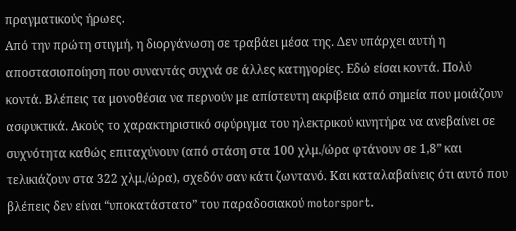πραγματικούς ήρωες.
Από την πρώτη στιγμή, η διοργάνωση σε τραβάει μέσα της. Δεν υπάρχει αυτή η αποστασιοποίηση που συναντάς συχνά σε άλλες κατηγορίες. Εδώ είσαι κοντά. Πολύ κοντά. Βλέπεις τα μονοθέσια να περνούν με απίστευτη ακρίβεια από σημεία που μοιάζουν ασφυκτικά. Ακούς το χαρακτηριστικό σφύριγμα του ηλεκτρικού κινητήρα να ανεβαίνει σε συχνότητα καθώς επιταχύνουν (από στάση στα 100 χλμ./ώρα φτάνουν σε 1,8” και τελικιάζουν στα 322 χλμ./ώρα), σχεδόν σαν κάτι ζωντανό. Και καταλαβαίνεις ότι αυτό που βλέπεις δεν είναι “υποκατάστατο” του παραδοσιακού motorsport.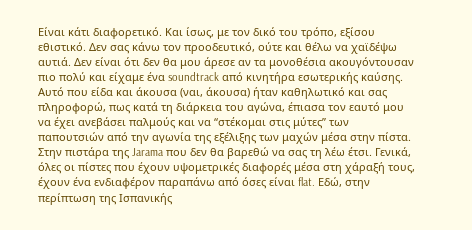Είναι κάτι διαφορετικό. Και ίσως, με τον δικό του τρόπο, εξίσου εθιστικό. Δεν σας κάνω τον προοδευτικό, ούτε και θέλω να χαϊδέψω αυτιά. Δεν είναι ότι δεν θα μου άρεσε αν τα μονοθέσια ακουγόντουσαν πιο πολύ και είχαμε ένα soundtrack από κινητήρα εσωτερικής καύσης. Αυτό που είδα και άκουσα (ναι, άκουσα) ήταν καθηλωτικό και σας πληροφορώ, πως κατά τη διάρκεια του αγώνα, έπιασα τον εαυτό μου να έχει ανεβάσει παλμούς και να “στέκομαι στις μύτες” των παπουτσιών από την αγωνία της εξέλιξης των μαχών μέσα στην πίστα.
Στην πιστάρα της Jarama που δεν θα βαρεθώ να σας τη λέω έτσι. Γενικά, όλες οι πίστες που έχουν υψομετρικές διαφορές μέσα στη χάραξή τους, έχουν ένα ενδιαφέρον παραπάνω από όσες είναι flat. Εδώ, στην περίπτωση της Ισπανικής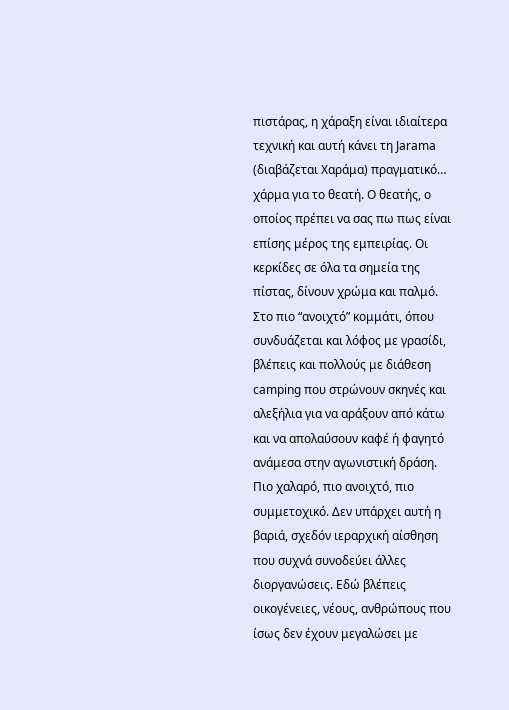πιστάρας, η χάραξη είναι ιδιαίτερα τεχνική και αυτή κάνει τη Jarama (διαβάζεται Χαράμα) πραγματικό… χάρμα για το θεατή. Ο θεατής, ο οποίος πρέπει να σας πω πως είναι επίσης μέρος της εμπειρίας. Οι κερκίδες σε όλα τα σημεία της πίστας, δίνουν χρώμα και παλμό.
Στο πιο “ανοιχτό” κομμάτι, όπου συνδυάζεται και λόφος με γρασίδι, βλέπεις και πολλούς με διάθεση camping που στρώνουν σκηνές και αλεξήλια για να αράξουν από κάτω και να απολαύσουν καφέ ή φαγητό ανάμεσα στην αγωνιστική δράση. Πιο χαλαρό, πιο ανοιχτό, πιο συμμετοχικό. Δεν υπάρχει αυτή η βαριά, σχεδόν ιεραρχική αίσθηση που συχνά συνοδεύει άλλες διοργανώσεις. Εδώ βλέπεις οικογένειες, νέους, ανθρώπους που ίσως δεν έχουν μεγαλώσει με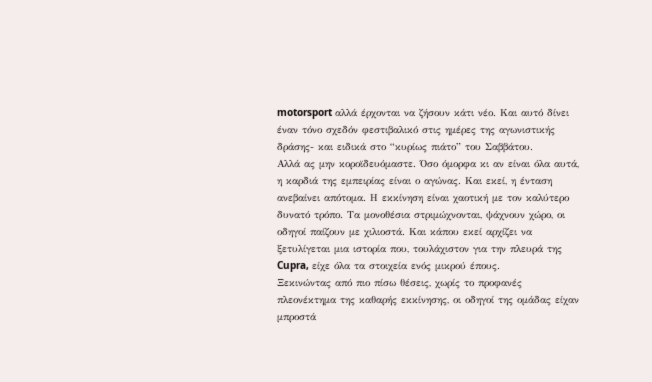motorsport αλλά έρχονται να ζήσουν κάτι νέο. Και αυτό δίνει έναν τόνο σχεδόν φεστιβαλικό στις ημέρες της αγωνιστικής δράσης- και ειδικά στο “κυρίως πιάτο” του Σαββάτου.
Αλλά ας μην κοροϊδευόμαστε. Όσο όμορφα κι αν είναι όλα αυτά, η καρδιά της εμπειρίας είναι ο αγώνας. Και εκεί, η ένταση ανεβαίνει απότομα. Η εκκίνηση είναι χαοτική με τον καλύτερο δυνατό τρόπο. Τα μονοθέσια στριμώχνονται, ψάχνουν χώρο, οι οδηγοί παίζουν με χιλιοστά. Και κάπου εκεί αρχίζει να ξετυλίγεται μια ιστορία που, τουλάχιστον για την πλευρά της Cupra, είχε όλα τα στοιχεία ενός μικρού έπους.
Ξεκινώντας από πιο πίσω θέσεις, χωρίς το προφανές πλεονέκτημα της καθαρής εκκίνησης, οι οδηγοί της ομάδας είχαν μπροστά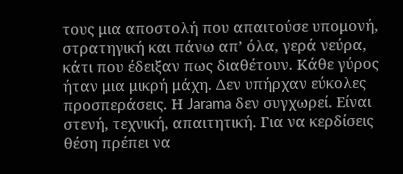τους μια αποστολή που απαιτούσε υπομονή, στρατηγική και πάνω απ’ όλα, γερά νεύρα, κάτι που έδειξαν πως διαθέτουν. Κάθε γύρος ήταν μια μικρή μάχη. Δεν υπήρχαν εύκολες προσπεράσεις. Η Jarama δεν συγχωρεί. Είναι στενή, τεχνική, απαιτητική. Για να κερδίσεις θέση πρέπει να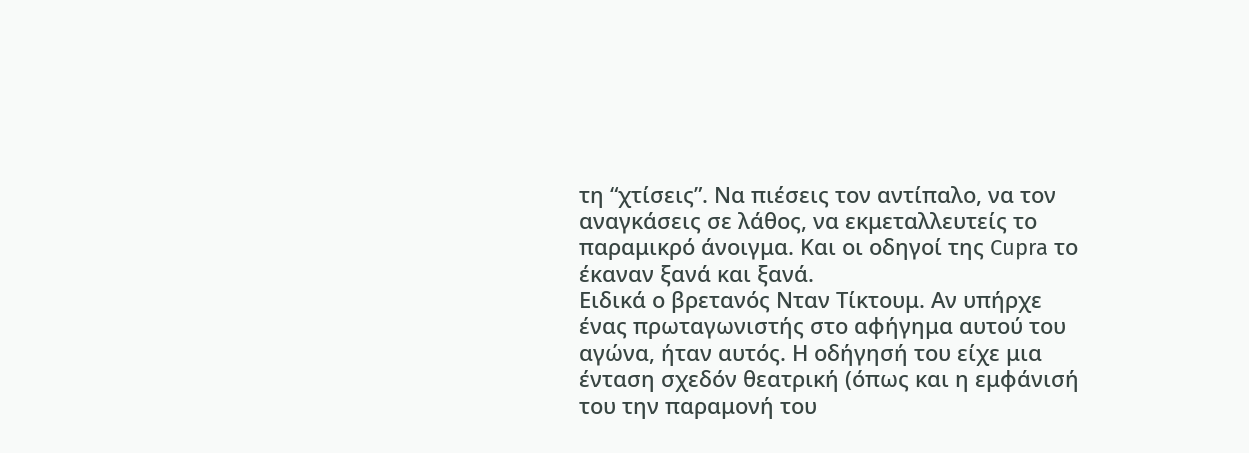τη “χτίσεις”. Να πιέσεις τον αντίπαλο, να τον αναγκάσεις σε λάθος, να εκμεταλλευτείς το παραμικρό άνοιγμα. Και οι οδηγοί της Cupra το έκαναν ξανά και ξανά.
Ειδικά ο βρετανός Νταν Τίκτουμ. Αν υπήρχε ένας πρωταγωνιστής στο αφήγημα αυτού του αγώνα, ήταν αυτός. Η οδήγησή του είχε μια ένταση σχεδόν θεατρική (όπως και η εμφάνισή του την παραμονή του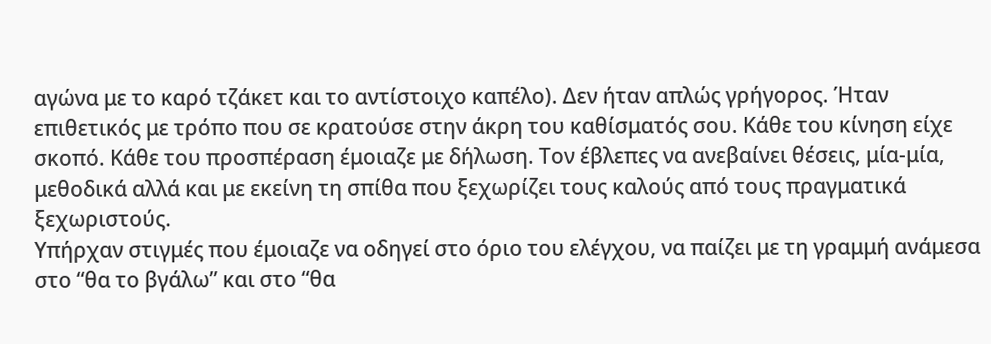αγώνα με το καρό τζάκετ και το αντίστοιχο καπέλο). Δεν ήταν απλώς γρήγορος. Ήταν επιθετικός με τρόπο που σε κρατούσε στην άκρη του καθίσματός σου. Κάθε του κίνηση είχε σκοπό. Κάθε του προσπέραση έμοιαζε με δήλωση. Τον έβλεπες να ανεβαίνει θέσεις, μία-μία, μεθοδικά αλλά και με εκείνη τη σπίθα που ξεχωρίζει τους καλούς από τους πραγματικά ξεχωριστούς.
Υπήρχαν στιγμές που έμοιαζε να οδηγεί στο όριο του ελέγχου, να παίζει με τη γραμμή ανάμεσα στο “θα το βγάλω” και στο “θα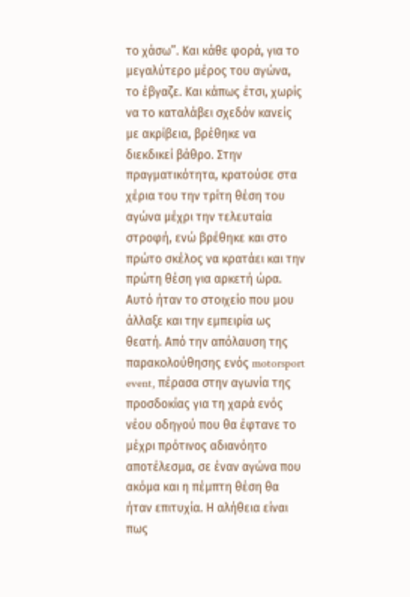το χάσω”. Και κάθε φορά, για το μεγαλύτερο μέρος του αγώνα, το έβγαζε. Και κάπως έτσι, χωρίς να το καταλάβει σχεδόν κανείς με ακρίβεια, βρέθηκε να διεκδικεί βάθρο. Στην πραγματικότητα, κρατούσε στα χέρια του την τρίτη θέση του αγώνα μέχρι την τελευταία στροφή, ενώ βρέθηκε και στο πρώτο σκέλος να κρατάει και την πρώτη θέση για αρκετή ώρα.
Αυτό ήταν το στοιχείο που μου άλλαξε και την εμπειρία ως θεατή. Από την απόλαυση της παρακολούθησης ενός motorsport event, πέρασα στην αγωνία της προσδοκίας για τη χαρά ενός νέου οδηγού που θα έφτανε το μέχρι πρότινος αδιανόητο αποτέλεσμα, σε έναν αγώνα που ακόμα και η πέμπτη θέση θα ήταν επιτυχία. Η αλήθεια είναι πως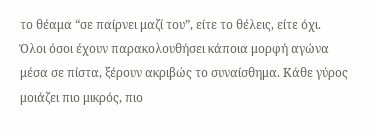το θέαμα “σε παίρνει μαζί του”, είτε το θέλεις, είτε όχι. Όλοι όσοι έχουν παρακολουθήσει κάποια μορφή αγώνα μέσα σε πίστα, ξέρουν ακριβώς το συναίσθημα. Κάθε γύρος μοιάζει πιο μικρός, πιο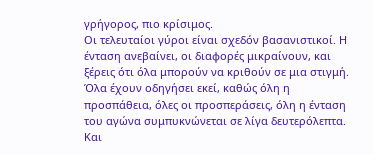γρήγορος, πιο κρίσιμος.
Οι τελευταίοι γύροι είναι σχεδόν βασανιστικοί. Η ένταση ανεβαίνει, οι διαφορές μικραίνουν, και ξέρεις ότι όλα μπορούν να κριθούν σε μια στιγμή. Όλα έχουν οδηγήσει εκεί, καθώς όλη η προσπάθεια, όλες οι προσπεράσεις, όλη η ένταση του αγώνα συμπυκνώνεται σε λίγα δευτερόλεπτα. Και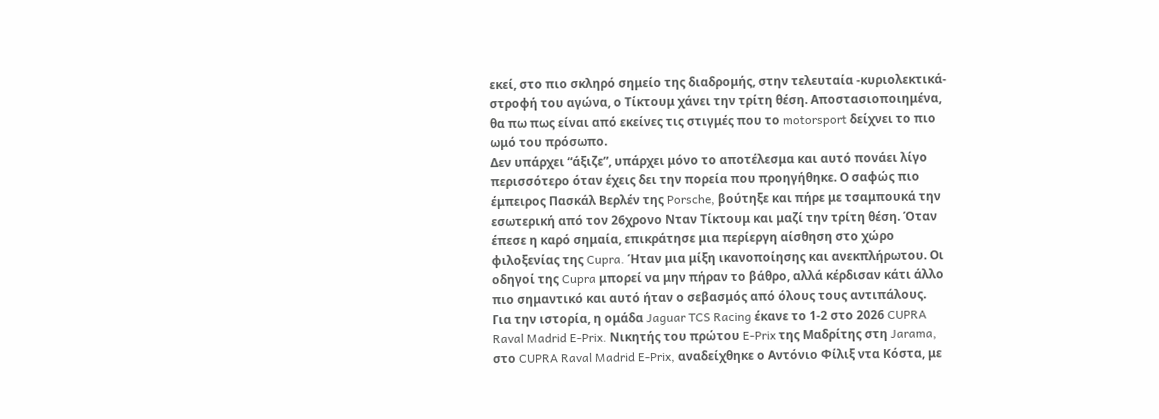εκεί, στο πιο σκληρό σημείο της διαδρομής, στην τελευταία -κυριολεκτικά- στροφή του αγώνα, ο Τίκτουμ χάνει την τρίτη θέση. Αποστασιοποιημένα, θα πω πως είναι από εκείνες τις στιγμές που το motorsport δείχνει το πιο ωμό του πρόσωπο.
Δεν υπάρχει “άξιζε”, υπάρχει μόνο το αποτέλεσμα και αυτό πονάει λίγο περισσότερο όταν έχεις δει την πορεία που προηγήθηκε. Ο σαφώς πιο έμπειρος Πασκάλ Βερλέν της Porsche, βούτηξε και πήρε με τσαμπουκά την εσωτερική από τον 26χρονο Νταν Τίκτουμ και μαζί την τρίτη θέση. Όταν έπεσε η καρό σημαία, επικράτησε μια περίεργη αίσθηση στο χώρο φιλοξενίας της Cupra. Ήταν μια μίξη ικανοποίησης και ανεκπλήρωτου. Οι οδηγοί της Cupra μπορεί να μην πήραν το βάθρο, αλλά κέρδισαν κάτι άλλο πιο σημαντικό και αυτό ήταν ο σεβασμός από όλους τους αντιπάλους.
Για την ιστορία, η ομάδα Jaguar TCS Racing έκανε το 1-2 στο 2026 CUPRA Raval Madrid E-Prix. Νικητής του πρώτου E-Prix της Μαδρίτης στη Jarama, στο CUPRA Raval Madrid E‑Prix, αναδείχθηκε ο Αντόνιο Φίλιξ ντα Κόστα, με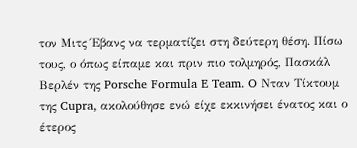τον Μιτς Έβανς να τερματίζει στη δεύτερη θέση. Πίσω τους, ο όπως είπαμε και πριν πιο τολμηρός, Πασκάλ Βερλέν της Porsche Formula E Team. O Νταν Τίκτουμ της Cupra, ακολούθησε ενώ είχε εκκινήσει ένατος και ο έτερος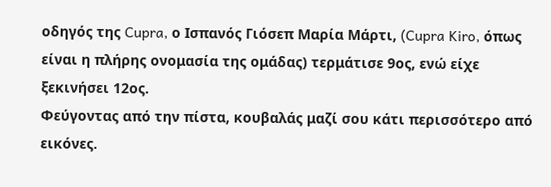οδηγός της Cupra, ο Ισπανός Γιόσεπ Μαρία Μάρτι, (Cupra Kiro, όπως είναι η πλήρης ονομασία της ομάδας) τερμάτισε 9ος, ενώ είχε ξεκινήσει 12ος.
Φεύγοντας από την πίστα, κουβαλάς μαζί σου κάτι περισσότερο από εικόνες.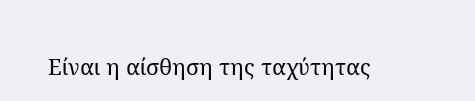Είναι η αίσθηση της ταχύτητας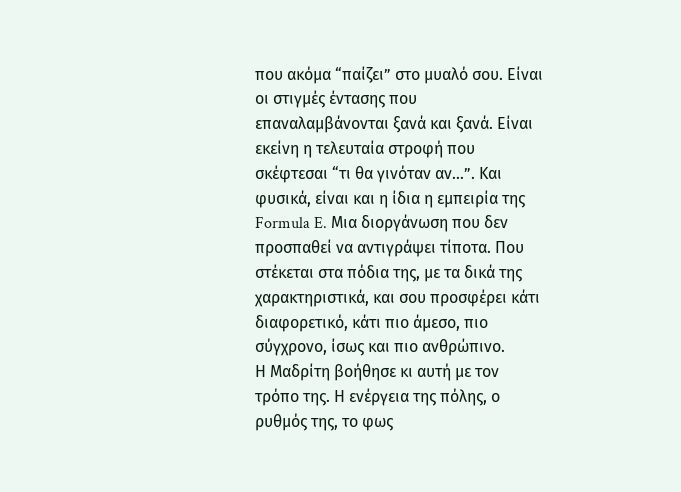που ακόμα “παίζει” στο μυαλό σου. Είναι οι στιγμές έντασης που επαναλαμβάνονται ξανά και ξανά. Είναι εκείνη η τελευταία στροφή που σκέφτεσαι “τι θα γινόταν αν…”. Και φυσικά, είναι και η ίδια η εμπειρία της Formula E. Μια διοργάνωση που δεν προσπαθεί να αντιγράψει τίποτα. Που στέκεται στα πόδια της, με τα δικά της χαρακτηριστικά, και σου προσφέρει κάτι διαφορετικό, κάτι πιο άμεσο, πιο σύγχρονο, ίσως και πιο ανθρώπινο.
Η Μαδρίτη βοήθησε κι αυτή με τον τρόπο της. Η ενέργεια της πόλης, ο ρυθμός της, το φως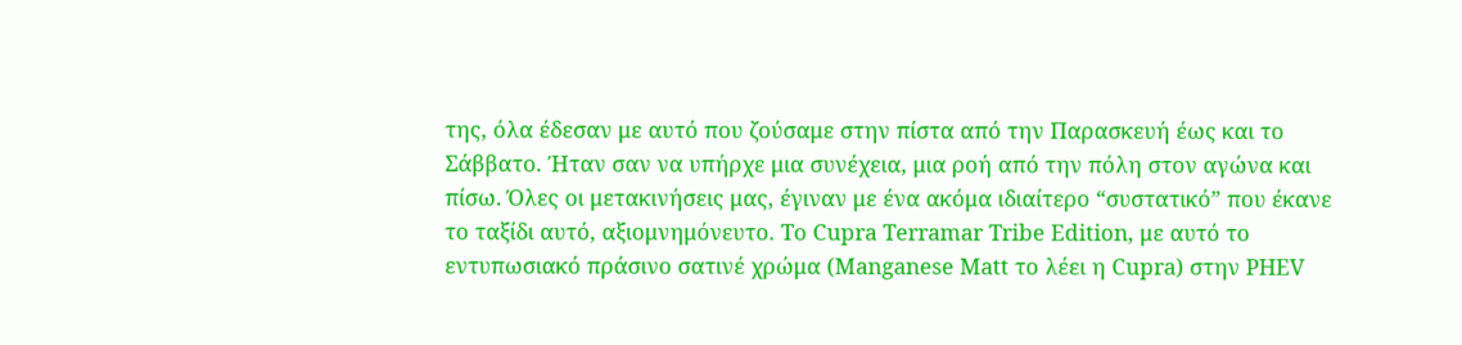της, όλα έδεσαν με αυτό που ζούσαμε στην πίστα από την Παρασκευή έως και το Σάββατο. Ήταν σαν να υπήρχε μια συνέχεια, μια ροή από την πόλη στον αγώνα και πίσω. Όλες οι μετακινήσεις μας, έγιναν με ένα ακόμα ιδιαίτερο “συστατικό” που έκανε το ταξίδι αυτό, αξιομνημόνευτο. Το Cupra Terramar Tribe Edition, με αυτό το εντυπωσιακό πράσινο σατινέ χρώμα (Manganese Matt το λέει η Cupra) στην PHEV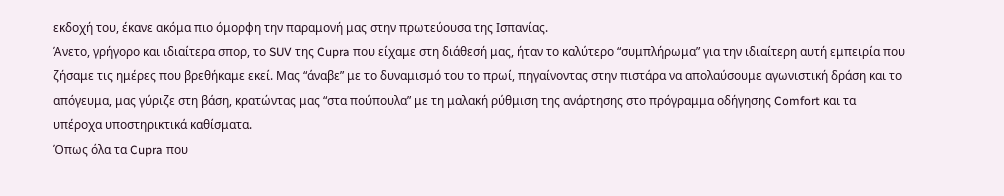εκδοχή του, έκανε ακόμα πιο όμορφη την παραμονή μας στην πρωτεύουσα της Ισπανίας.
Άνετο, γρήγορο και ιδιαίτερα σπορ, το SUV της Cupra που είχαμε στη διάθεσή μας, ήταν το καλύτερο “συμπλήρωμα” για την ιδιαίτερη αυτή εμπειρία που ζήσαμε τις ημέρες που βρεθήκαμε εκεί. Μας “άναβε” με το δυναμισμό του το πρωί, πηγαίνοντας στην πιστάρα να απολαύσουμε αγωνιστική δράση και το απόγευμα, μας γύριζε στη βάση, κρατώντας μας “στα πούπουλα” με τη μαλακή ρύθμιση της ανάρτησης στο πρόγραμμα οδήγησης Comfort και τα υπέροχα υποστηρικτικά καθίσματα.
Όπως όλα τα Cupra που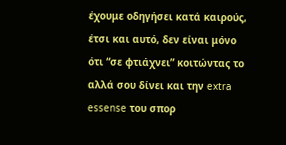έχουμε οδηγήσει κατά καιρούς, έτσι και αυτό, δεν είναι μόνο ότι “σε φτιάχνει” κοιτώντας το αλλά σου δίνει και την extra essense του σπορ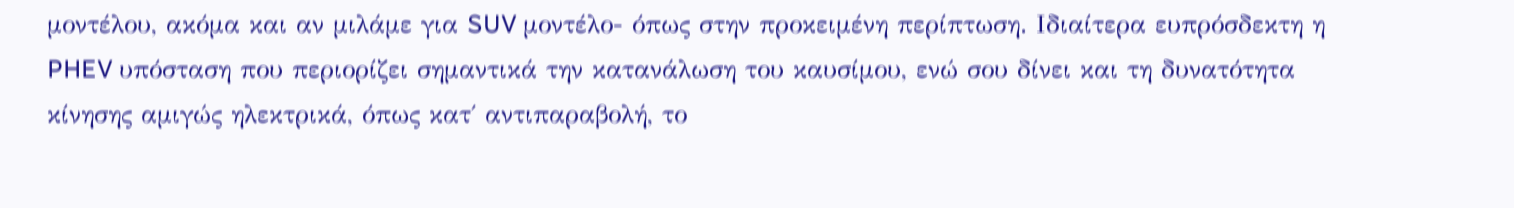μοντέλου, ακόμα και αν μιλάμε για SUV μοντέλο- όπως στην προκειμένη περίπτωση. Ιδιαίτερα ευπρόσδεκτη η PHEV υπόσταση που περιορίζει σημαντικά την κατανάλωση του καυσίμου, ενώ σου δίνει και τη δυνατότητα κίνησης αμιγώς ηλεκτρικά, όπως κατ΄ αντιπαραβολή, το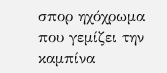σπορ ηχόχρωμα που γεμίζει την καμπίνα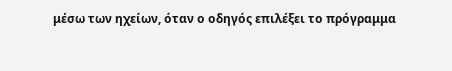μέσω των ηχείων, όταν ο οδηγός επιλέξει το πρόγραμμα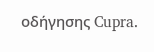οδήγησης Cupra.